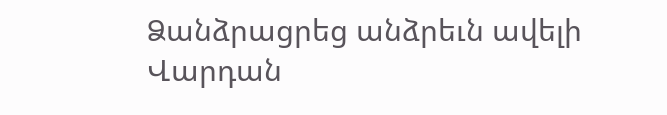Ձանձրացրեց անձրեւն ավելի
Վարդան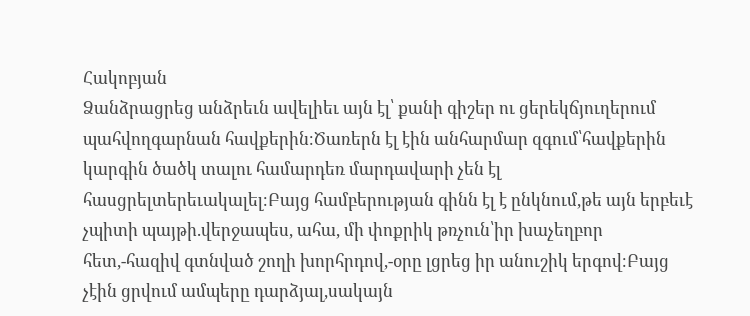Հակոբյան
Ձանձրացրեց անձրեւն ավելիեւ այն էլ՝ քանի գիշեր ու ցերեկճյուղերում պահվողգարնան հավքերին։Ծառերն էլ էին անհարմար զգում՝հավքերին կարգին ծածկ տալու համարդեռ մարդավարի չեն էլ հասցրելտերեւակալել։Բայց համբերության գինն էլ է ընկնում,թե այն երբեւէ չպիտի պայթի.վերջապես, ահա, մի փոքրիկ թռչուն՝իր խաչեղբոր հետ,-հազիվ գտնված շողի խորհրդով,-օրը լցրեց իր անուշիկ երգով։Բայց չէին ցրվում ամպերը դարձյալ,սակայն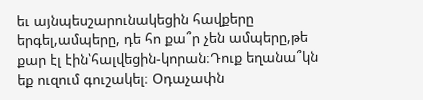եւ այնպեսշարունակեցին հավքերը երգել,ամպերը, դե հո քա՞ր չեն ամպերը,թե քար էլ էին՝հալվեցին-կորան։Դուք եղանա՞կն եք ուզում գուշակել։ Օդաչափն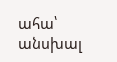ահա՝ անսխալ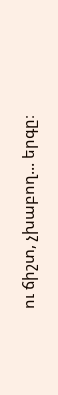ու ճիշտ, չխաբող... երգը։